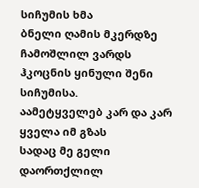სიჩუმის ხმა
ბნელი ღამის მკერდზე ჩამოშლილ ვარდს
ჰკოცნის ყინული შენი სიჩუმისა.
აამეტყველებ კარ და კარ ყველა იმ გზას
სადაც მე გელი
დაორთქლილ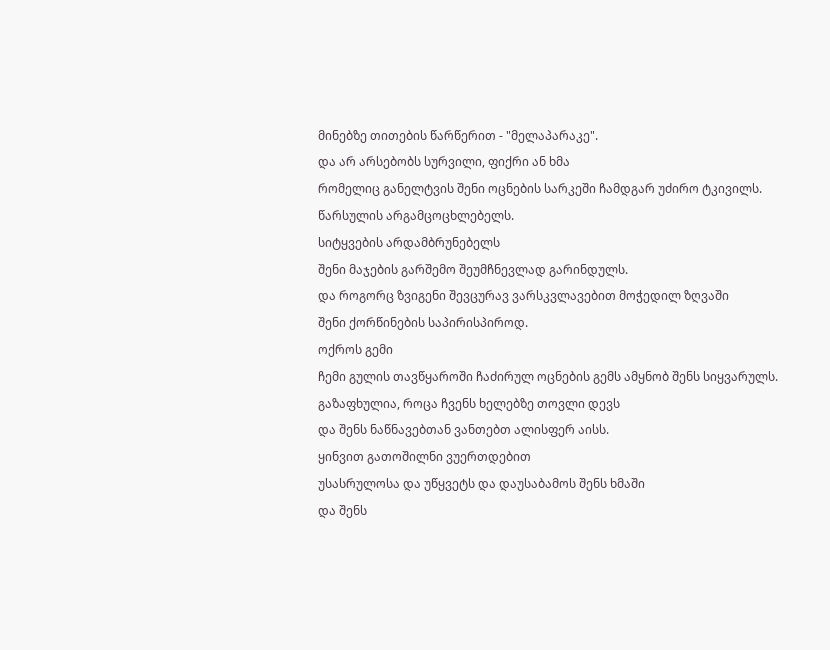მინებზე თითების წარწერით - "მელაპარაკე".
და არ არსებობს სურვილი, ფიქრი ან ხმა
რომელიც განელტვის შენი ოცნების სარკეში ჩამდგარ უძირო ტკივილს.
წარსულის არგამცოცხლებელს.
სიტყვების არდამბრუნებელს
შენი მაჯების გარშემო შეუმჩნევლად გარინდულს.
და როგორც ზვიგენი შევცურავ ვარსკვლავებით მოჭედილ ზღვაში
შენი ქორწინების საპირისპიროდ.
ოქროს გემი
ჩემი გულის თავწყაროში ჩაძირულ ოცნების გემს ამყნობ შენს სიყვარულს.
გაზაფხულია, როცა ჩვენს ხელებზე თოვლი დევს
და შენს ნაწნავებთან ვანთებთ ალისფერ აისს.
ყინვით გათოშილნი ვუერთდებით
უსასრულოსა და უწყვეტს და დაუსაბამოს შენს ხმაში
და შენს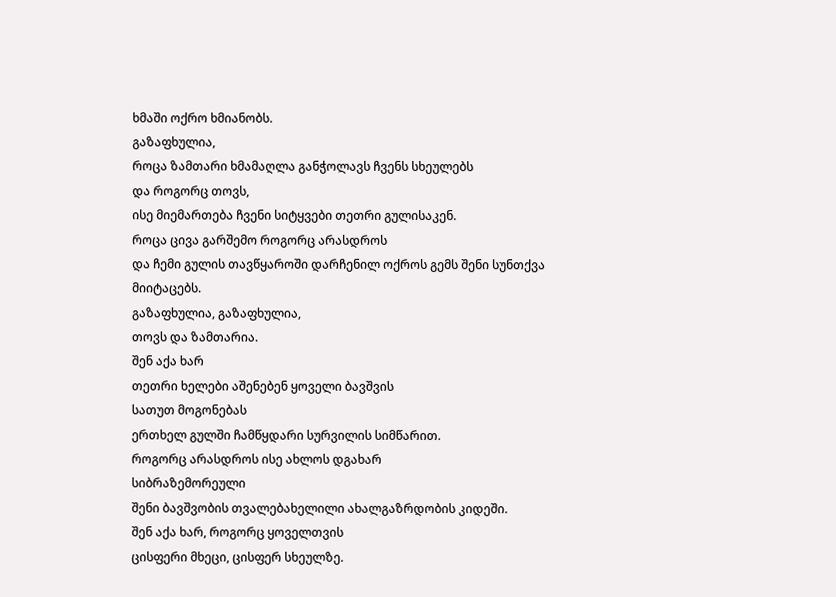ხმაში ოქრო ხმიანობს.
გაზაფხულია,
როცა ზამთარი ხმამაღლა განჭოლავს ჩვენს სხეულებს
და როგორც თოვს,
ისე მიემართება ჩვენი სიტყვები თეთრი გულისაკენ.
როცა ცივა გარშემო როგორც არასდროს
და ჩემი გულის თავწყაროში დარჩენილ ოქროს გემს შენი სუნთქვა მიიტაცებს.
გაზაფხულია, გაზაფხულია,
თოვს და ზამთარია.
შენ აქა ხარ
თეთრი ხელები აშენებენ ყოველი ბავშვის
სათუთ მოგონებას
ერთხელ გულში ჩამწყდარი სურვილის სიმწარით.
როგორც არასდროს ისე ახლოს დგახარ
სიბრაზემორეული
შენი ბავშვობის თვალებახელილი ახალგაზრდობის კიდეში.
შენ აქა ხარ, როგორც ყოველთვის
ცისფერი მხეცი, ცისფერ სხეულზე.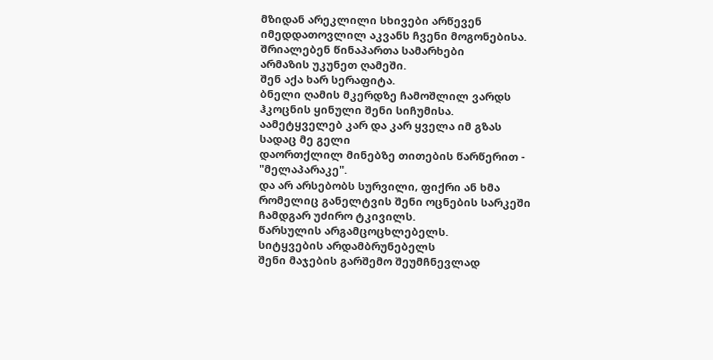მზიდან არეკლილი სხივები არწევენ
იმედდათოვლილ აკვანს ჩვენი მოგონებისა.
შრიალებენ წინაპართა სამარხები
არმაზის უკუნეთ ღამეში.
შენ აქა ხარ სერაფიტა.
ბნელი ღამის მკერდზე ჩამოშლილ ვარდს
ჰკოცნის ყინული შენი სიჩუმისა.
აამეტყველებ კარ და კარ ყველა იმ გზას
სადაც მე გელი
დაორთქლილ მინებზე თითების წარწერით - "მელაპარაკე".
და არ არსებობს სურვილი, ფიქრი ან ხმა
რომელიც განელტვის შენი ოცნების სარკეში ჩამდგარ უძირო ტკივილს.
წარსულის არგამცოცხლებელს.
სიტყვების არდამბრუნებელს
შენი მაჯების გარშემო შეუმჩნევლად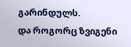გარინდულს.
და როგორც ზვიგენი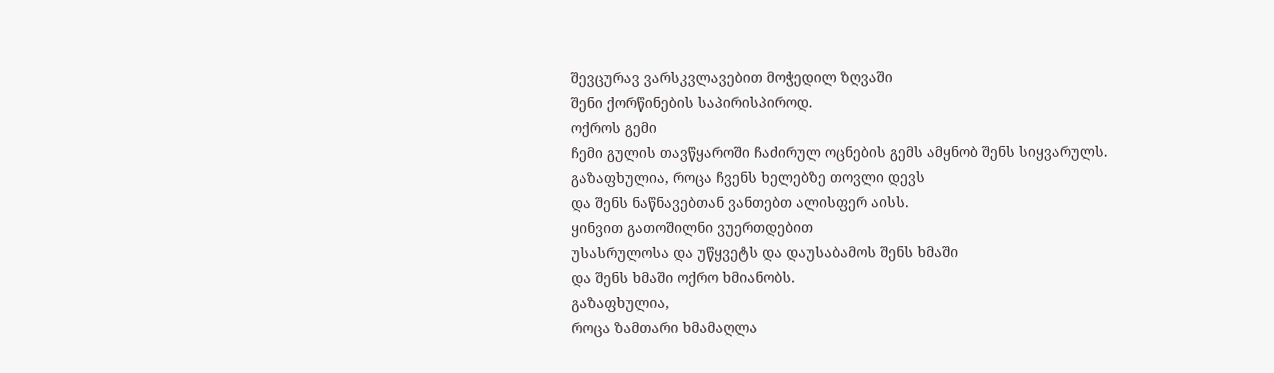შევცურავ ვარსკვლავებით მოჭედილ ზღვაში
შენი ქორწინების საპირისპიროდ.
ოქროს გემი
ჩემი გულის თავწყაროში ჩაძირულ ოცნების გემს ამყნობ შენს სიყვარულს.
გაზაფხულია, როცა ჩვენს ხელებზე თოვლი დევს
და შენს ნაწნავებთან ვანთებთ ალისფერ აისს.
ყინვით გათოშილნი ვუერთდებით
უსასრულოსა და უწყვეტს და დაუსაბამოს შენს ხმაში
და შენს ხმაში ოქრო ხმიანობს.
გაზაფხულია,
როცა ზამთარი ხმამაღლა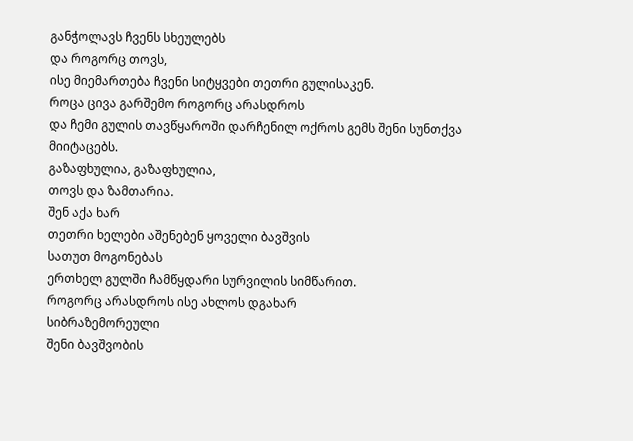განჭოლავს ჩვენს სხეულებს
და როგორც თოვს,
ისე მიემართება ჩვენი სიტყვები თეთრი გულისაკენ.
როცა ცივა გარშემო როგორც არასდროს
და ჩემი გულის თავწყაროში დარჩენილ ოქროს გემს შენი სუნთქვა მიიტაცებს.
გაზაფხულია, გაზაფხულია,
თოვს და ზამთარია.
შენ აქა ხარ
თეთრი ხელები აშენებენ ყოველი ბავშვის
სათუთ მოგონებას
ერთხელ გულში ჩამწყდარი სურვილის სიმწარით.
როგორც არასდროს ისე ახლოს დგახარ
სიბრაზემორეული
შენი ბავშვობის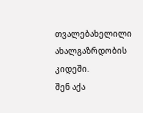თვალებახელილი ახალგაზრდობის კიდეში.
შენ აქა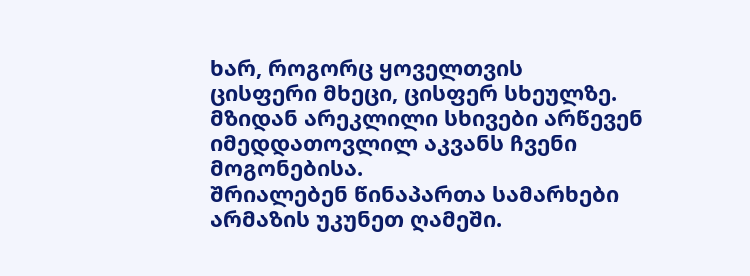ხარ, როგორც ყოველთვის
ცისფერი მხეცი, ცისფერ სხეულზე.
მზიდან არეკლილი სხივები არწევენ
იმედდათოვლილ აკვანს ჩვენი მოგონებისა.
შრიალებენ წინაპართა სამარხები
არმაზის უკუნეთ ღამეში.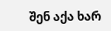შენ აქა ხარ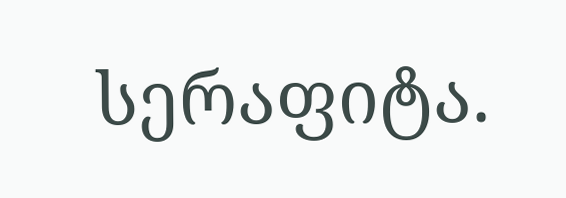სერაფიტა.